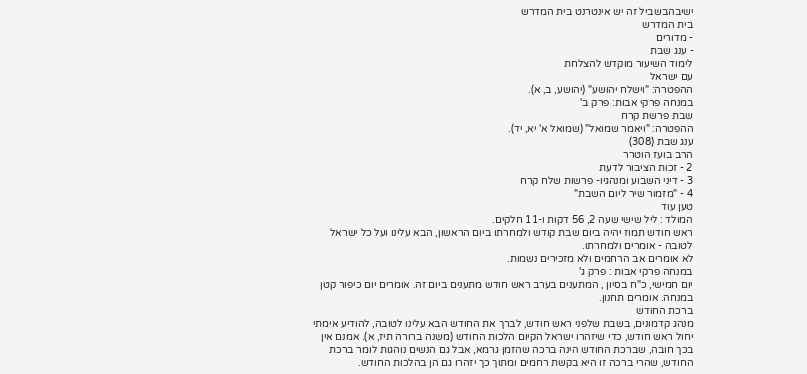ישיבהבשביל זה יש אינטרנט בית המדרש
בית המדרש
- מדורים
- ענג שבת
לימוד השיעור מוקדש להצלחת
עם ישראל
ההפטרה: "וישלח יהושע" (יהושע, ב, א).
במנחה פרקי אבות: פרק ב'
שבת פרשת קרח
ההפטרה: "ויאמר שמואל" (שמואל א' יא, יד).
ענג שבת (308)
הרב בועז הוטרר
2 - זכות הציבור לדעת
3 - דיני השבוע ומנהגיו- פרשות שלח קרח
4 - "מזמור שיר ליום השבת"
טען עוד
המולד : ליל שישי שעה 2, 56 דקות ו-11 חלקים.
ראש חודש תמוז יהיה ביום שבת קודש ולמחרתו ביום הראשון, הבא עלינו ועל כל ישראל לטובה - אומרים ולמחרתו.
לא אומרים אב הרחמים ולא מזכירים נשמות.
במנחה פרקי אבות : פרק ג'
יום חמישי, כ"ח בסיון , המתענים בערב ראש חודש מתענים ביום זה. אומרים יום כיפור קטן במנחה. אומרים תחנון.
ברכת החודש
מנהג קדמונים, בשבת שלפני ראש חודש, לברך את החודש הבא עלינו לטובה, להודיע אימתי יחול ראש חודש, כדי שיזהרו ישראל הקיום הלכות החודש (משנה ברורה תיז, א). אמנם אין בכך חובה, שברכת החודש הינה ברכה שהזמן גרמא, אבל גם הנשים נוהגות לומר ברכת החודש, שהרי ברכה זו היא בקשת רחמים ומתוך כך יזהרו גם הן בהלכות החודש.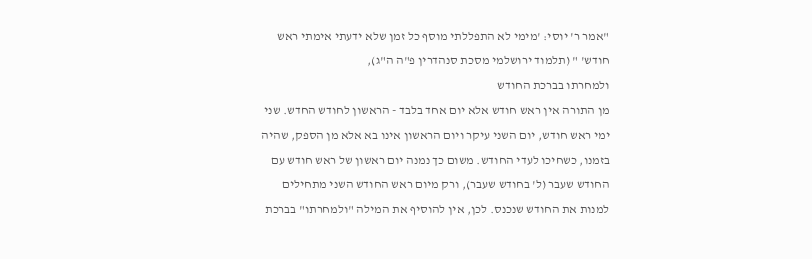"אמר ר' יוסי: 'מימי לא התפללתי מוסף כל זמן שלא ידעתי אימתי ראש חודש' " (תלמוד ירושלמי מסכת סנהדרין פ"ה ה"ג),
ולמחרתו בברכת החודש
מן התורה אין ראש חודש אלא יום אחד בלבד - הראשון לחודש החדש. שני ימי ראש חודש, יום השני עיקר ויום הראשון אינו בא אלא מן הספק, שהיה בזמנו, כשחיכו לעדי החודש. משום כך נמנה יום ראשון של ראש חודש עם החודש שעבר (ל' בחודש שעבר), ורק מיום ראש החודש השני מתחילים למנות את החודש שנכנס. לכן, אין להוסיף את המילה "ולמחרתו" בברכת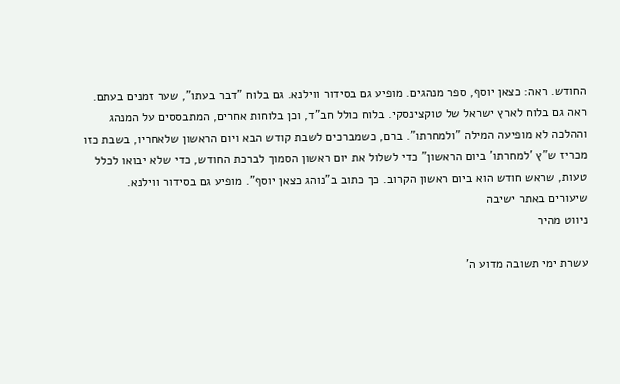החודש. ראה: כצאן יוסף, ספר מנהגים. מופיע גם בסידור ווילנא. גם בלוח "דבר בעתו", שער זמנים בעתם. ראה גם בלוח לארץ ישראל של טוקצינסקי. בלוח כולל חב"ד, וכן בלוחות אחרים, המתבססים על המנהג וההלכה לא מופיעה המילה "ולמחרתו". ברם, כשמברכים לשבת קודש הבא ויום הראשון שלאחריו, בשבת כזו מכריז ש"ץ 'למחרתו' ביום הראשון" כדי לשלול את יום ראשון הסמוך לברכת החודש, כדי שלא יבואו לכלל טעות, שראש חודש הוא ביום ראשון הקרוב. כך כתוב ב"נוהג כצאן יוסף". מופיע גם בסידור ווילנא.
שיעורים באתר ישיבה
ניווט מהיר

עשרת ימי תשובה מדוע ה'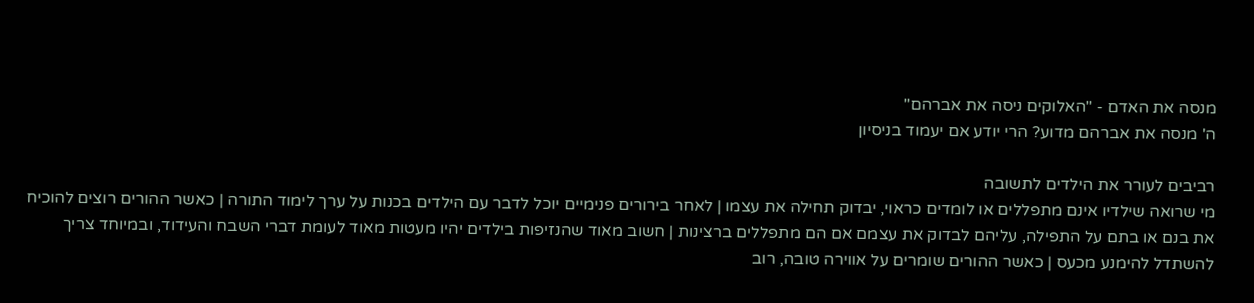מנסה את האדם - "האלוקים ניסה את אברהם"
ה' מנסה את אברהם מדוע? הרי יודע אם יעמוד בניסיון

רביבים לעורר את הילדים לתשובה
מי שרואה שילדיו אינם מתפללים או לומדים כראוי, יבדוק תחילה את עצמו | לאחר בירורים פנימיים יוכל לדבר עם הילדים בכנות על ערך לימוד התורה | כאשר ההורים רוצים להוכיח את בנם או בתם על התפילה, עליהם לבדוק את עצמם אם הם מתפללים ברצינות | חשוב מאוד שהנזיפות בילדים יהיו מעטות מאוד לעומת דברי השבח והעידוד, ובמיוחד צריך להשתדל להימנע מכעס | כאשר ההורים שומרים על אווירה טובה, רוב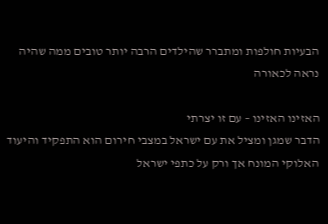הבעיות חולפות ומתברר שהילדים הרבה יותר טובים ממה שהיה נראה לכאורה

האזינו האזינו – עם זו יצרתי
הדבר שמגן ומציל את עם ישראל במצבי חירום הוא התפקיד והיעוד האלוקי המונח אך ורק על כתפי ישראל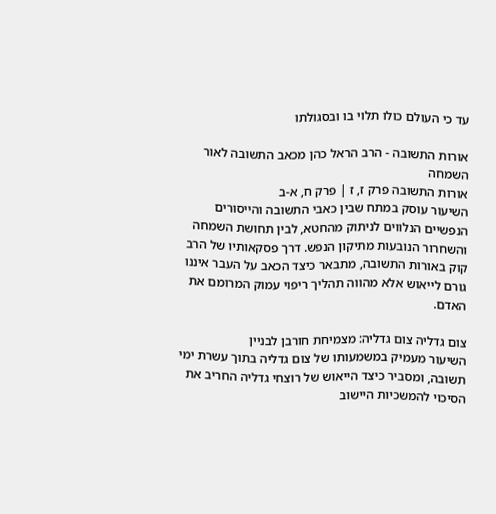עד כי העולם כולו תלוי בו ובסגולתו

אורות התשובה - הרב הראל כהן מכאב התשובה לאור השמחה
אורות התשובה פרק ז, ז | פרק ח, א-ב
השיעור עוסק במתח שבין כאבי התשובה והייסורים הנפשיים הנלווים לניתוק מהחטא, לבין תחושת השמחה והשחרור הנובעות מתיקון הנפש. דרך פסקאותיו של הרב קוק באורות התשובה, מתבאר כיצד הכאב על העבר איננו גורם לייאוש אלא מהווה תהליך ריפוי עמוק המרומם את האדם.

צום גדליה צום גדליה: מצמיחת חורבן לבניין
השיעור מעמיק במשמעותו של צום גדליה בתוך עשרת ימי תשובה, ומסביר כיצד הייאוש של רוצחי גדליה החריב את הסיכוי להמשכיות היישוב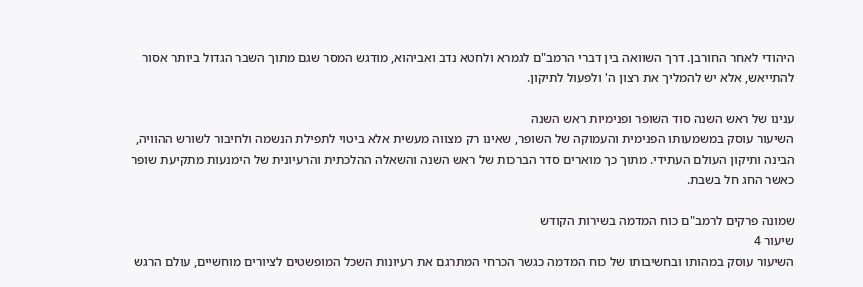היהודי לאחר החורבן. דרך השוואה בין דברי הרמב"ם לגמרא ולחטא נדב ואביהוא, מודגש המסר שגם מתוך השבר הגדול ביותר אסור להתייאש, אלא יש להמליך את רצון ה' ולפעול לתיקון.

ענינו של ראש השנה סוד השופר ופנימיות ראש השנה
השיעור עוסק במשמעותו הפנימית והעמוקה של השופר, שאינו רק מצווה מעשית אלא ביטוי לתפילת הנשמה ולחיבור לשורש ההוויה, הבינה ותיקון העולם העתידי. מתוך כך מוארים סדר הברכות של ראש השנה והשאלה ההלכתית והרעיונית של הימנעות מתקיעת שופר כאשר החג חל בשבת.

שמונה פרקים לרמב"ם כוח המדמה בשירות הקודש
שיעור 4
השיעור עוסק במהותו ובחשיבותו של כוח המדמה כגשר הכרחי המתרגם את רעיונות השכל המופשטים לציורים מוחשיים, עולם הרגש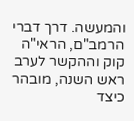והמעשה. דרך דברי הרמב"ם, הראי"ה קוק וההקשר לערב ראש השנה, מובהר כיצד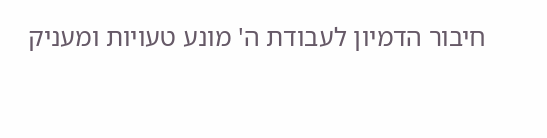חיבור הדמיון לעבודת ה' מונע טעויות ומעניק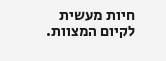חיות מעשית לקיום המצוות.